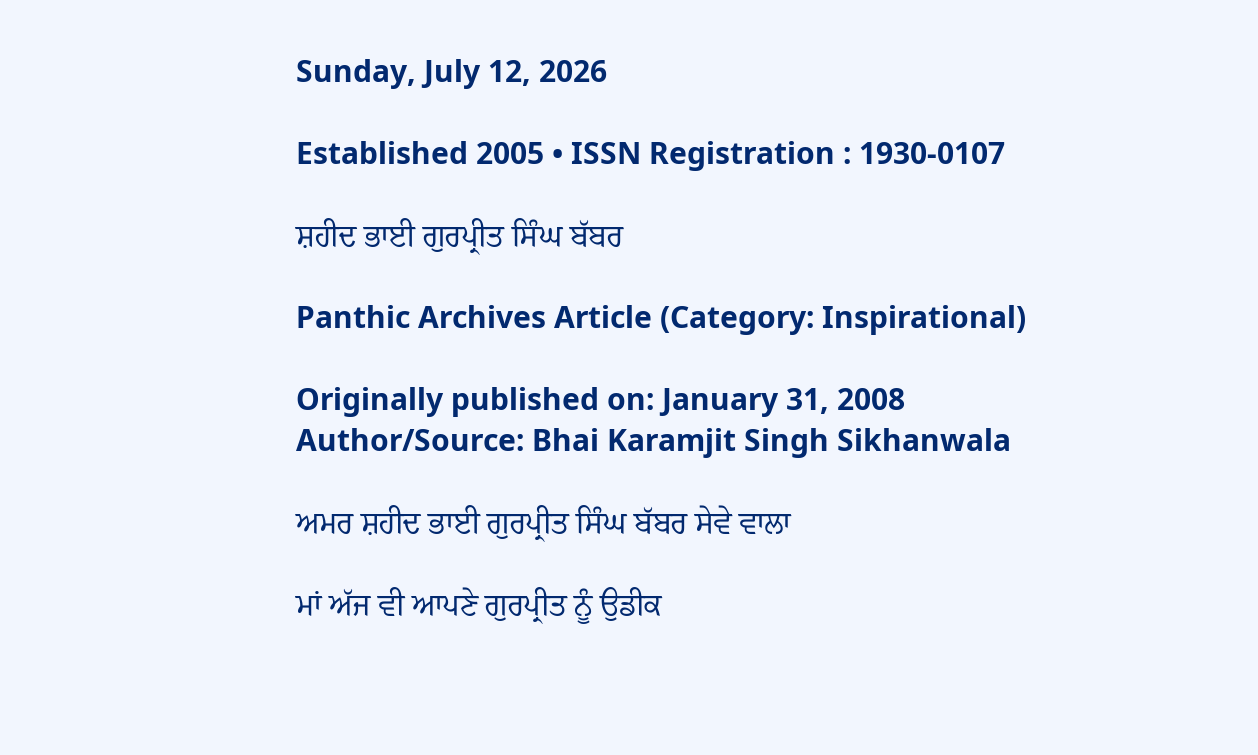Sunday, July 12, 2026

Established 2005 • ISSN Registration : 1930-0107

ਸ਼ਹੀਦ ਭਾਈ ਗੁਰਪ੍ਰੀਤ ਸਿੰਘ ਬੱਬਰ

Panthic Archives Article (Category: Inspirational)

Originally published on: January 31, 2008
Author/Source: Bhai Karamjit Singh Sikhanwala

ਅਮਰ ਸ਼ਹੀਦ ਭਾਈ ਗੁਰਪ੍ਰੀਤ ਸਿੰਘ ਬੱਬਰ ਸੇਵੇ ਵਾਲਾ

ਮਾਂ ਅੱਜ ਵੀ ਆਪਣੇ ਗੁਰਪ੍ਰੀਤ ਨੂੰ ਉਡੀਕ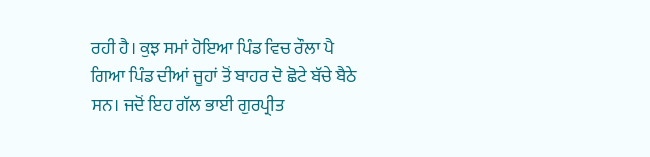ਰਹੀ ਹੈ। ਕੁਝ ਸਮਾਂ ਹੋਇਆ ਪਿੰਡ ਵਿਚ ਰੌਲਾ ਪੈ ਗਿਆ ਪਿੰਡ ਦੀਆਂ ਜੂਹਾਂ ਤੋਂ ਬਾਹਰ ਦੋ ਛੋਟੇ ਬੱਚੇ ਬੈਠੇ ਸਨ। ਜਦੋਂ ਇਹ ਗੱਲ ਭਾਈ ਗੁਰਪ੍ਰੀਤ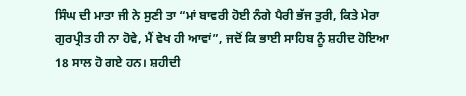ਸਿੰਘ ਦੀ ਮਾਤਾ ਜੀ ਨੇ ਸੁਣੀ ਤਾ “ਮਾਂ ਬਾਵਰੀ ਹੋਈ ਨੰਗੇ ਪੈਰੀ ਭੱਜ ਤੁਰੀ, ਕਿਤੇ ਮੇਰਾ ਗੁਰਪ੍ਰੀਤ ਹੀ ਨਾ ਹੋਵੇ, ਮੈਂ ਵੇਖ ਹੀ ਆਵਾਂ”, ਜਦੋਂ ਕਿ ਭਾਈ ਸਾਹਿਬ ਨੂੰ ਸ਼ਹੀਦ ਹੋਇਆ 18 ਸਾਲ ਹੋ ਗਏ ਹਨ। ਸ਼ਹੀਦੀ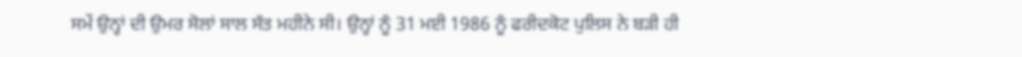ਸਮੇਂ ਉਨ੍ਹਾਂ ਦੀ ਉਮਰ ਸੋਲਾਂ ਸਾਲ ਸੱਤ ਮਹੀਨੇ ਸੀ। ਉਨ੍ਹਾਂ ਨੂੰ 31 ਮਈ 1986 ਨੂੰ ਫਰੀਦਕੋਟ ਪੁਲਿਸ ਨੇ ਬੜੀ ਹੀ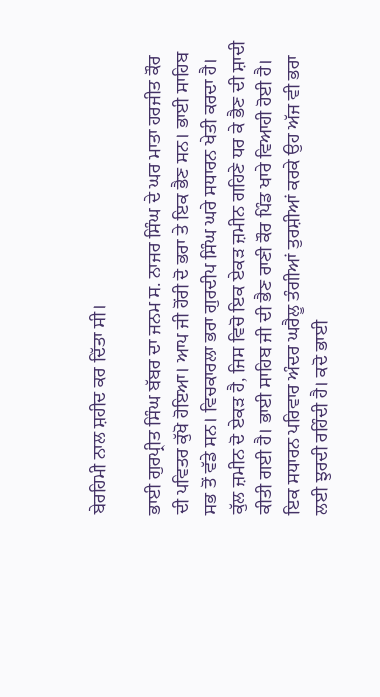ਬੇਰਹਿਮੀ ਨਾਲ ਸ਼ਹੀਦ ਕਰ ਦਿੱਤਾ ਸੀ।

ਭਾਈ ਗੁਰਪ੍ਰੀਤ ਸਿੰਘ ਬੱਬਰ ਦਾ ਜਨਮ ਸ. ਨਾਜਰ ਸਿੰਘ ਦੇ ਘਰ ਮਾਤਾ ਹਰਜੀਤ ਕੌਰ ਦੀ ਪਵਿਤਰ ਕੁੱਖੋ ਹੋਇਆ। ਆਪ ਜੀ ਹੋਂਰੀ ਦੋ ਭਰਾ ਤੇ ਇਕ ਭੈਣ ਸਨ। ਭਾਈ ਸਾਹਿਬ ਸਭ ਤੋਂ ਵੱਡੇ ਸਨ। ਵਿਚਕਾਰਲਾ ਭਰਾ ਗੁਰਦੀਪ ਸਿੰਘ ਘਰੇ ਸਧਾਰਨ ਖੇਤੀ ਕਰਦਾ ਹੈ। ਕੁੱਲ ਜ਼ਮੀਨ ਦੋ ਏਕੜ ਹੈ, ਜਿਸ ਵਿਚੋ ਇਕ ਏਕੜ ਜ਼ਮੀਨ ਗਹਿਣੇ ਧਰ ਕੇ ਭੈਣ ਦੀ ਸ਼ਾਦੀ ਕੀਤੀ ਗਈ ਹੈ। ਭਾਈ ਸਾਹਿਬ ਜੀ ਦੀ ਭੈਣ ਰਾਣੀ ਕੌਰ ਪਿੰਡ ਖਾਰੇ ਵਿਆਹੀ ਹੋਈ ਹੈ। ਇਕ ਸਧਾਰਨ ਪਰਿਵਾਰ ਅੰਦਰ ਘਰੈਲੂ ਤੰਗੀਆਂ ਤੁਰਸ਼ੀਆਂ ਕਰਕੇ ਉਹ ਅੱਜ ਵੀ ਭਰਾ ਲਈ ਝੁਰਦੀ ਰਹਿੰਦੀ ਹੈ। ਕਦੋ ਭਾਈ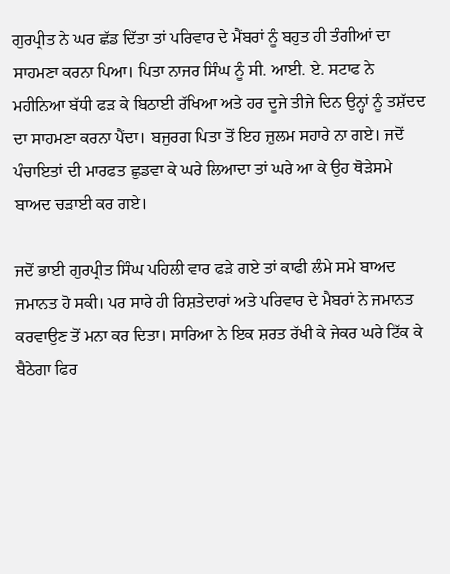ਗੁਰਪ੍ਰੀਤ ਨੇ ਘਰ ਛੱਡ ਦਿੱਤਾ ਤਾਂ ਪਰਿਵਾਰ ਦੇ ਮੈਂਬਰਾਂ ਨੂੰ ਬਹੁਤ ਹੀ ਤੰਗੀਆਂ ਦਾ ਸਾਹਮਣਾ ਕਰਨਾ ਪਿਆ। ਪਿਤਾ ਨਾਜਰ ਸਿੰਘ ਨੂੰ ਸੀ. ਆਈ. ਏ. ਸਟਾਫ ਨੇ ਮਹੀਨਿਆ ਬੱਧੀ ਫੜ ਕੇ ਬਿਠਾਈ ਰੱਖਿਆ ਅਤੇ ਹਰ ਦੂਜੇ ਤੀਜੇ ਦਿਨ ਉਨ੍ਹਾਂ ਨੂੰ ਤਸ਼ੱਦਦ ਦਾ ਸਾਹਮਣਾ ਕਰਨਾ ਪੈਂਦਾ। ਬਜੁਰਗ ਪਿਤਾ ਤੋਂ ਇਹ ਜ਼ੁਲਮ ਸਹਾਰੇ ਨਾ ਗਏ। ਜਦੋਂ ਪੰਚਾਇਤਾਂ ਦੀ ਮਾਰਫਤ ਛੁਡਵਾ ਕੇ ਘਰੇ ਲਿਆਦਾ ਤਾਂ ਘਰੇ ਆ ਕੇ ਉਹ ਥੋੜੇਸਮੇ ਬਾਅਦ ਚੜਾਈ ਕਰ ਗਏ।

ਜਦੋਂ ਭਾਈ ਗੁਰਪ੍ਰੀਤ ਸਿੰਘ ਪਹਿਲੀ ਵਾਰ ਫੜੇ ਗਏ ਤਾਂ ਕਾਫੀ ਲੰਮੇ ਸਮੇ ਬਾਅਦ ਜਮਾਨਤ ਹੋ ਸਕੀ। ਪਰ ਸਾਰੇ ਹੀ ਰਿਸ਼ਤੇਦਾਰਾਂ ਅਤੇ ਪਰਿਵਾਰ ਦੇ ਮੈਬਰਾਂ ਨੇ ਜਮਾਨਤ ਕਰਵਾਉਣ ਤੋਂ ਮਨਾ ਕਰ ਦਿਤਾ। ਸਾਰਿਆ ਨੇ ਇਕ ਸ਼ਰਤ ਰੱਖੀ ਕੇ ਜੇਕਰ ਘਰੇ ਟਿੱਕ ਕੇ ਬੈਠੇਗਾ ਫਿਰ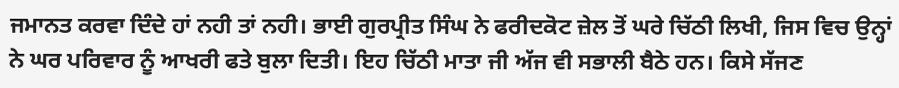ਜਮਾਨਤ ਕਰਵਾ ਦਿੰਦੇ ਹਾਂ ਨਹੀ ਤਾਂ ਨਹੀ। ਭਾਈ ਗੁਰਪ੍ਰੀਤ ਸਿੰਘ ਨੇ ਫਰੀਦਕੋਟ ਜ਼ੇਲ ਤੋਂ ਘਰੇ ਚਿੱਠੀ ਲਿਖੀ, ਜਿਸ ਵਿਚ ਉਨ੍ਹਾਂ ਨੇ ਘਰ ਪਰਿਵਾਰ ਨੂੰ ਆਖਰੀ ਫਤੇ ਬੁਲਾ ਦਿਤੀ। ਇਹ ਚਿੱਠੀ ਮਾਤਾ ਜੀ ਅੱਜ ਵੀ ਸਭਾਲੀ ਬੈਠੇ ਹਨ। ਕਿਸੇ ਸੱਜਣ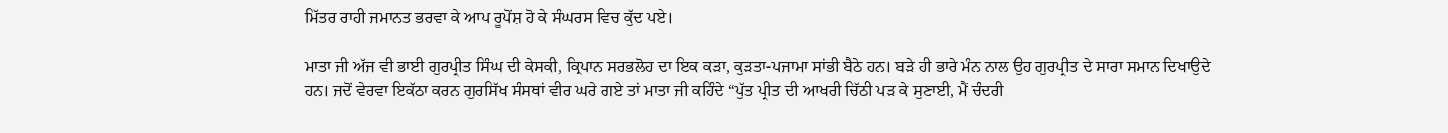ਮਿੱਤਰ ਰਾਹੀ ਜਮਾਨਤ ਭਰਵਾ ਕੇ ਆਪ ਰੂਪੋਂਸ਼ ਹੋ ਕੇ ਸੰਘਰਸ ਵਿਚ ਕੁੱਦ ਪਏ।

ਮਾਤਾ ਜੀ ਅੱਜ ਵੀ ਭਾਈ ਗੁਰਪ੍ਰੀਤ ਸਿੰਘ ਦੀ ਕੇਸਕੀ, ਕ੍ਰਿਪਾਨ ਸਰਭਲੋਹ ਦਾ ਇਕ ਕੜਾ, ਕੁੜਤਾ-ਪਜਾਮਾ ਸਾਂਭੀ ਬੈਠੇ ਹਨ। ਬੜੇ ਹੀ ਭਾਰੇ ਮੰਨ ਨਾਲ ਉਹ ਗੁਰਪ੍ਰੀਤ ਦੇ ਸਾਰਾ ਸਮਾਨ ਦਿਖਾਉਦੇ ਹਨ। ਜਦੋਂ ਵੇਰਵਾ ਇਕੱਠਾ ਕਰਨ ਗੁਰਸਿੱਖ ਸੰਸਥਾਂ ਵੀਰ ਘਰੇ ਗਏ ਤਾਂ ਮਾਤਾ ਜੀ ਕਹਿੰਦੇ “ਪੁੱਤ ਪ੍ਰੀਤ ਦੀ ਆਖਰੀ ਚਿੱਠੀ ਪੜ ਕੇ ਸੁਣਾਈ, ਮੈਂ ਚੰਦਰੀ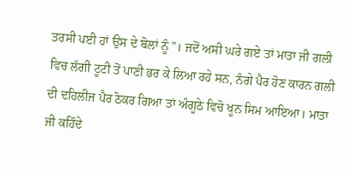ਤਰਸੀ ਪਈ ਹਾਂ ਉਸ ਦੇ ਬੋਲਾਂ ਨੂੰ”। ਜਦੋਂ ਅਸੀ ਘਰੇ ਗਏ ਤਾਂ ਮਾਤਾ ਜੀ ਗਲੀ ਵਿਚ ਲੱਗੀ ਟੂਟੀ ਤੋਂ ਪਾਣੀ ਭਰ ਕੇ ਲਿਆ ਰਹੇ ਸਨ, ਨੰਗੇ ਪੈਰ ਹੋਣ ਕਾਰਨ ਗਲੀ ਦੀ ਦਹਿਲੀਜ ਪੈਰ ਠੋਕਰ ਗਿਆ ਤਾਂ ਅੰਗੂਠੇ ਵਿਚੋ ਖੂਨ ਸਿਮ ਆਇਆ। ਮਾਤਾ ਜੀ ਕਹਿੰਦੇ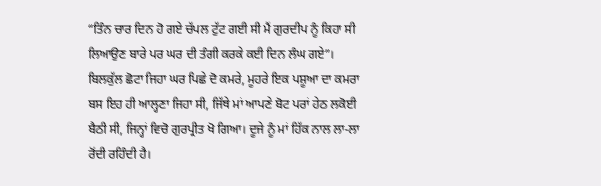“ਤਿੰਨ ਚਾਰ ਦਿਨ ਹੋ ਗਏ ਚੱਪਲ ਟੁੱਟ ਗਈ ਸੀ ਮੈਂ ਗੁਰਦੀਪ ਨੂੰ ਕਿਹਾ ਸੀ ਲਿਆਉਣ ਬਾਰੇ ਪਰ ਘਰ ਦੀ ਤੰਗੀ ਕਰਕੇ ਕਈ ਦਿਨ ਲੰਘ ਗਏ”। ਬਿਲਕੁੱਲ ਛੋਟਾ ਜਿਹਾ ਘਰ ਪਿਛੇ ਦੋ ਕਮਰੇ, ਮੂਹਰੇ ਇਕ ਪਸ਼ੂਆ ਦਾ ਕਮਰਾ ਬਸ ਇਹ ਹੀ ਆਲ੍ਹਣਾ ਜਿਹਾ ਸੀ, ਜਿੱਥੇ ਮਾਂ ਆਪਣੇ ਬੋਟ ਪਰਾਂ ਹੇਠ ਲਕੋਈ ਬੈਠੀ ਸੀ, ਜਿਨ੍ਹਾਂ ਵਿਚੋ ਗੁਰਪ੍ਰੀਤ ਖੋ ਗਿਆ। ਦੂਜੇ ਨੂੰ ਮਾਂ ਹਿੱਕ ਨਾਲ ਲਾ-ਲਾ ਰੋਂਦੀ ਰਹਿੰਦੀ ਹੈ।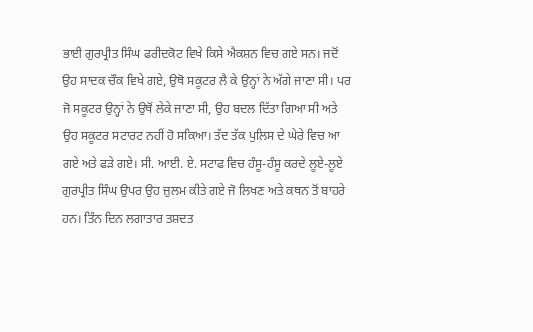ਭਾਈ ਗੁਰਪ੍ਰੀਤ ਸਿੰਘ ਫਰੀਦਕੋਟ ਵਿਖੇ ਕਿਸੇ ਐਕਸ਼ਨ ਵਿਚ ਗਏ ਸਨ। ਜਦੋਂ ਉਹ ਸਾਦਕ ਚੌਕ ਵਿਖੇ ਗਏ, ਉਥੋ ਸਕੂਟਰ ਲੈ ਕੇ ਉਨ੍ਹਾਂ ਨੇ ਅੱਗੇ ਜਾਣਾ ਸੀ। ਪਰ ਜੋ ਸਕੂਟਰ ਉਨ੍ਹਾਂ ਨੇ ਉਥੋਂ ਲੇਕੇ ਜਾਣਾ ਸੀ, ਉਹ ਬਦਲ ਦਿੱਤਾ ਗਿਆ ਸੀ ਅਤੇ ਉਹ ਸਕੂਟਰ ਸਟਾਰਟ ਨਹੀਂ ਹੋ ਸਕਿਆ। ਤੱਦ ਤੱਕ ਪੁਲਿਸ ਦੇ ਘੇਰੇ ਵਿਚ ਆ ਗਏ ਅਤੇ ਫੜੇ ਗਏ। ਸੀ. ਆਈ. ਏ. ਸਟਾਫ ਵਿਚ ਹੰਸੂ-ਹੰਸੂ ਕਰਦੇ ਲੂਏ-ਲੂਏ ਗੁਰਪ੍ਰੀਤ ਸਿੰਘ ਉਪਰ ਉਹ ਜ਼ੁਲਮ ਕੀਤੇ ਗਏ ਜੋ ਲਿਖਣ ਅਤੇ ਕਥਨ ਤੋਂ ਬਾਹਰੇ ਹਨ। ਤਿੰਨ ਦਿਨ ਲਗਾਤਾਰ ਤਸ਼ਦਤ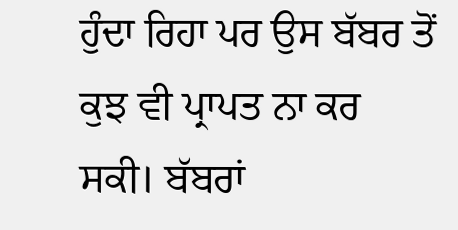ਹੁੰਦਾ ਰਿਹਾ ਪਰ ਉਸ ਬੱਬਰ ਤੋਂ ਕੁਝ ਵੀ ਪ੍ਰਾਪਤ ਨਾ ਕਰ ਸਕੀ। ਬੱਬਰਾਂ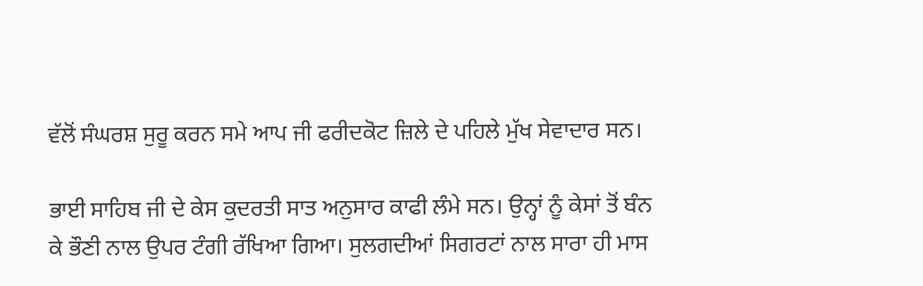ਵੱਲੋਂ ਸੰਘਰਸ਼ ਸੁਰੂ ਕਰਨ ਸਮੇ ਆਪ ਜੀ ਫਰੀਦਕੋਟ ਜ਼ਿਲੇ ਦੇ ਪਹਿਲੇ ਮੁੱਖ ਸੇਵਾਦਾਰ ਸਨ।

ਭਾਈ ਸਾਹਿਬ ਜੀ ਦੇ ਕੇਸ ਕੁਦਰਤੀ ਸਾਤ ਅਨੁਸਾਰ ਕਾਫੀ ਲੰਮੇ ਸਨ। ਉਨ੍ਹਾਂ ਨੂੰ ਕੇਸਾਂ ਤੋਂ ਬੰਨ ਕੇ ਭੌਣੀ ਨਾਲ ਉਪਰ ਟੰਗੀ ਰੱਖਿਆ ਗਿਆ। ਸੁਲਗਦੀਆਂ ਸਿਗਰਟਾਂ ਨਾਲ ਸਾਰਾ ਹੀ ਮਾਸ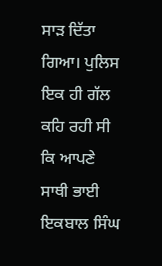ਸਾੜ ਦਿੱਤਾ ਗਿਆ। ਪੁਲਿਸ ਇਕ ਹੀ ਗੱਲ ਕਹਿ ਰਹੀ ਸੀ ਕਿ ਆਪਣੇ ਸਾਥੀ ਭਾਈ ਇਕਬਾਲ ਸਿੰਘ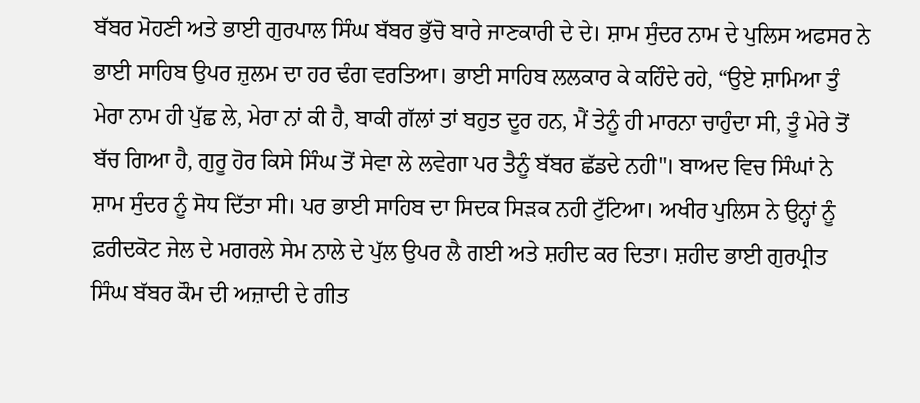ਬੱਬਰ ਮੋਹਣੀ ਅਤੇ ਭਾਈ ਗੁਰਪਾਲ ਸਿੰਘ ਬੱਬਰ ਭੁੱਚੋ ਬਾਰੇ ਜਾਣਕਾਰੀ ਦੇ ਦੇ। ਸ਼ਾਮ ਸੁੰਦਰ ਨਾਮ ਦੇ ਪੁਲਿਸ ਅਫਸਰ ਨੇ ਭਾਈ ਸਾਹਿਬ ਉਪਰ ਜ਼ੁਲਮ ਦਾ ਹਰ ਢੰਗ ਵਰਤਿਆ। ਭਾਈ ਸਾਹਿਬ ਲਲਕਾਰ ਕੇ ਕਹਿੰਦੇ ਰਹੇ, “ਉਏ ਸ਼ਾਮਿਆ ਤੁੰ ਮੇਰਾ ਨਾਮ ਹੀ ਪੁੱਛ ਲੇ, ਮੇਰਾ ਨਾਂ ਕੀ ਹੈ, ਬਾਕੀ ਗੱਲਾਂ ਤਾਂ ਬਹੁਤ ਦੂਰ ਹਨ, ਮੈਂ ਤੇਨੂੰ ਹੀ ਮਾਰਨਾ ਚਾਹੁੰਦਾ ਸੀ, ਤੂੰ ਮੇਰੇ ਤੋਂ ਬੱਚ ਗਿਆ ਹੈ, ਗੁਰੂ ਹੋਰ ਕਿਸੇ ਸਿੰਘ ਤੋਂ ਸੇਵਾ ਲੇ ਲਵੇਗਾ ਪਰ ਤੈਨੂੰ ਬੱਬਰ ਛੱਡਦੇ ਨਹੀ"। ਬਾਅਦ ਵਿਚ ਸਿੰਘਾਂ ਨੇ ਸ਼ਾਮ ਸੁੰਦਰ ਨੂੰ ਸੋਧ ਦਿੱਤਾ ਸੀ। ਪਰ ਭਾਈ ਸਾਹਿਬ ਦਾ ਸਿਦਕ ਸਿੜਕ ਨਹੀ ਟੁੱਟਿਆ। ਅਖੀਰ ਪੁਲਿਸ ਨੇ ਉਨ੍ਹਾਂ ਨੂੰ ਫ਼ਰੀਦਕੋਟ ਜੇਲ ਦੇ ਮਗਰਲੇ ਸੇਮ ਨਾਲੇ ਦੇ ਪੁੱਲ ਉਪਰ ਲੈ ਗਈ ਅਤੇ ਸ਼ਹੀਦ ਕਰ ਦਿਤਾ। ਸ਼ਹੀਦ ਭਾਈ ਗੁਰਪ੍ਰੀਤ ਸਿੰਘ ਬੱਬਰ ਕੌਮ ਦੀ ਅਜ਼ਾਦੀ ਦੇ ਗੀਤ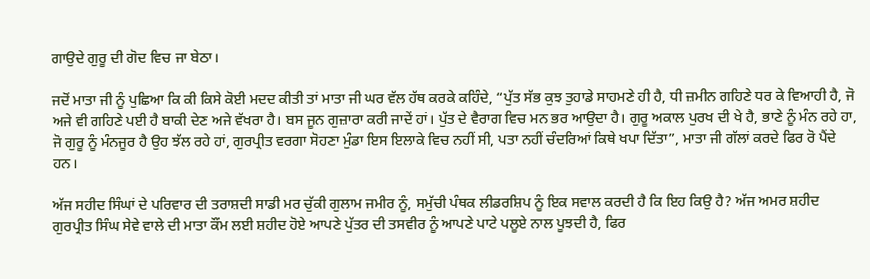ਗਾਉਦੇ ਗੁਰੂ ਦੀ ਗੋਦ ਵਿਚ ਜਾ ਬੇਠਾ।

ਜਦੋਂ ਮਾਤਾ ਜੀ ਨੂੰ ਪੁਛਿਆ ਕਿ ਕੀ ਕਿਸੇ ਕੋਈ ਮਦਦ ਕੀਤੀ ਤਾਂ ਮਾਤਾ ਜੀ ਘਰ ਵੱਲ ਹੱਥ ਕਰਕੇ ਕਹਿੰਦੇ, “ਪੁੱਤ ਸੱਭ ਕੁਝ ਤੁਹਾਡੇ ਸਾਹਮਣੇ ਹੀ ਹੈ, ਧੀ ਜ਼ਮੀਨ ਗਹਿਣੇ ਧਰ ਕੇ ਵਿਆਹੀ ਹੈ, ਜੋ ਅਜੇ ਵੀ ਗਹਿਣੇ ਪਈ ਹੈ ਬਾਕੀ ਦੇਣ ਅਜੇ ਵੱਖਰਾ ਹੈ। ਬਸ ਜੂਨ ਗੁਜ਼ਾਰਾ ਕਰੀ ਜਾਦੇਂ ਹਾਂ। ਪੁੱਤ ਦੇ ਵੈਰਾਗ ਵਿਚ ਮਨ ਭਰ ਆਉਦਾ ਹੈ। ਗੁਰੂ ਅਕਾਲ ਪੁਰਖ ਦੀ ਖੇ ਹੈ, ਭਾਣੇ ਨੂੰ ਮੰਨ ਰਹੇ ਹਾ, ਜੋ ਗੁਰੂ ਨੂੰ ਮੰਨਜੂਰ ਹੈ ਉਹ ਝੱਲ ਰਹੇ ਹਾਂ, ਗੁਰਪ੍ਰੀਤ ਵਰਗਾ ਸੋਹਣਾ ਮੁੰਡਾ ਇਸ ਇਲਾਕੇ ਵਿਚ ਨਹੀਂ ਸੀ, ਪਤਾ ਨਹੀਂ ਚੰਦਰਿਆਂ ਕਿਥੇ ਖਪਾ ਦਿੱਤਾ”, ਮਾਤਾ ਜੀ ਗੱਲਾਂ ਕਰਦੇ ਫਿਰ ਰੋ ਪੈਂਦੇ ਹਨ।

ਅੱਜ ਸਹੀਦ ਸਿੰਘਾਂ ਦੇ ਪਰਿਵਾਰ ਦੀ ਤਰਾਸ਼ਦੀ ਸਾਡੀ ਮਰ ਚੁੱਕੀ ਗੁਲਾਮ ਜਮੀਰ ਨੂੰ, ਸਮੁੱਚੀ ਪੰਥਕ ਲੀਡਰਸ਼ਿਪ ਨੂੰ ਇਕ ਸਵਾਲ ਕਰਦੀ ਹੈ ਕਿ ਇਹ ਕਿਉ ਹੈ? ਅੱਜ ਅਮਰ ਸ਼ਹੀਦ ਗੁਰਪ੍ਰੀਤ ਸਿੰਘ ਸੇਵੇ ਵਾਲੇ ਦੀ ਮਾਤਾ ਕੌਂਮ ਲਈ ਸ਼ਹੀਦ ਹੋਏ ਆਪਣੇ ਪੁੱਤਰ ਦੀ ਤਸਵੀਰ ਨੂੰ ਆਪਣੇ ਪਾਟੇ ਪਲੂਏ ਨਾਲ ਪੂਝਦੀ ਹੈ, ਫਿਰ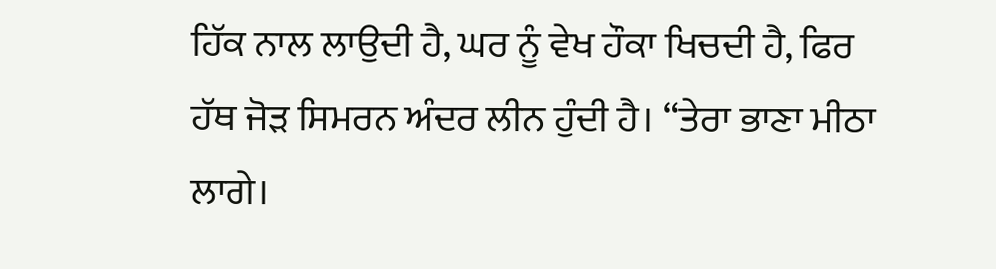ਹਿੱਕ ਨਾਲ ਲਾਉਦੀ ਹੈ, ਘਰ ਨੂੰ ਵੇਖ ਹੌਕਾ ਖਿਚਦੀ ਹੈ, ਫਿਰ ਹੱਥ ਜੋੜ ਸਿਮਰਨ ਅੰਦਰ ਲੀਨ ਹੁੰਦੀ ਹੈ। “ਤੇਰਾ ਭਾਣਾ ਮੀਠਾ ਲਾਗੇ।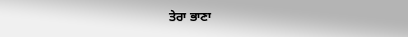ਤੇਰਾ ਭਾਣਾ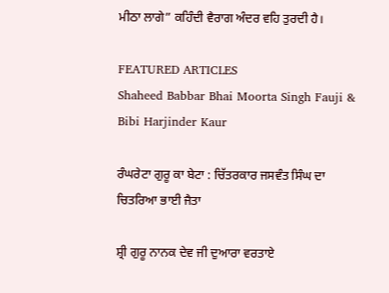ਮੀਠਾ ਲਾਗੇ” ਕਹਿੰਦੀ ਵੈਰਾਗ ਅੰਦਰ ਵਹਿ ਤੁਰਦੀ ਹੈ।

FEATURED ARTICLES
Shaheed Babbar Bhai Moorta Singh Fauji & Bibi Harjinder Kaur

ਰੰਘਰੇਟਾ ਗੁਰੂ ਕਾ ਬੇਟਾ : ਚਿੱਤਰਕਾਰ ਜਸਵੰਤ ਸਿੰਘ ਦਾ ਚਿਤਰਿਆ ਭਾਈ ਜੈਤਾ

ਸ਼੍ਰੀ ਗੁਰੂ ਨਾਨਕ ਦੇਵ ਜੀ ਦੁਆਰਾ ਵਰਤਾਏ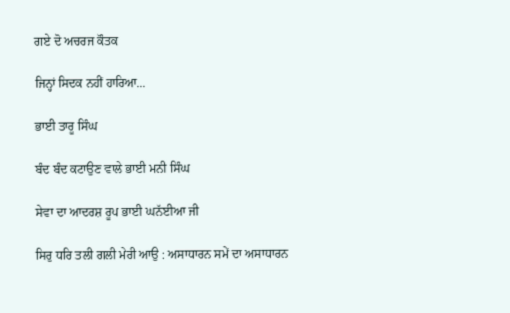ਗਏ ਦੋ ਅਚਰਜ ਕੌਤਕ

ਜਿਨ੍ਹਾਂ ਸਿਦਕ ਨਹੀਂ ਹਾਰਿਆ...

ਭਾਈ ਤਾਰੂ ਸਿੰਘ

ਬੰਦ ਬੰਦ ਕਟਾਉਣ ਵਾਲੇ ਭਾਈ ਮਨੀ ਸਿੰਘ

ਸੇਵਾ ਦਾ ਆਦਰਸ਼ ਰੂਪ ਭਾਈ ਘਨੱਈਆ ਜੀ

ਸਿਰੁ ਧਰਿ ਤਲੀ ਗਲੀ ਮੇਰੀ ਆਉ : ਅਸਾਧਾਰਨ ਸਮੇਂ ਦਾ ਅਸਾਧਾਰਨ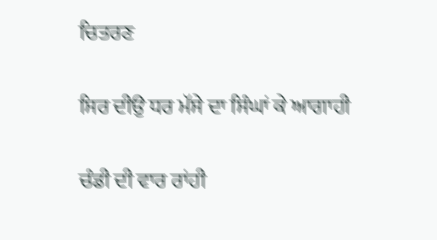ਚਿਤਰਣ

ਸਿਰ ਦੀਉ ਧਰ ਮੱਸੇ ਦਾ ਸਿੰਘਾਂ ਕੇ ਆਗਾਹੀ

ਚੰਡੀ ਦੀ ਵਾਰ ਰਾਂਹੀ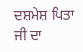ਦਸ਼ਮੇਸ਼ ਪਿਤਾ ਜੀ ਦਾ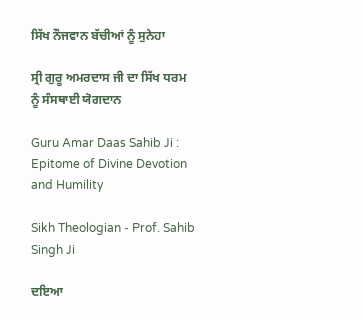ਸਿੱਖ ਨੌਜਵਾਨ ਬੱਚੀਆਂ ਨੂੰ ਸੁਨੇਹਾ

ਸ੍ਰੀ ਗੁਰੂ ਅਮਰਦਾਸ ਜੀ ਦਾ ਸਿੱਖ ਧਰਮ ਨੂੰ ਸੰਸਥਾਈ ਯੋਗਦਾਨ

Guru Amar Daas Sahib Ji : Epitome of Divine Devotion and Humility

Sikh Theologian - Prof. Sahib Singh Ji

ਦਇਆ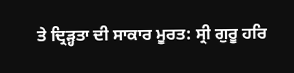ਤੇ ਦ੍ਰਿੜ੍ਹਤਾ ਦੀ ਸਾਕਾਰ ਮੂਰਤ: ਸ੍ਰੀ ਗੁਰੂ ਹਰਿ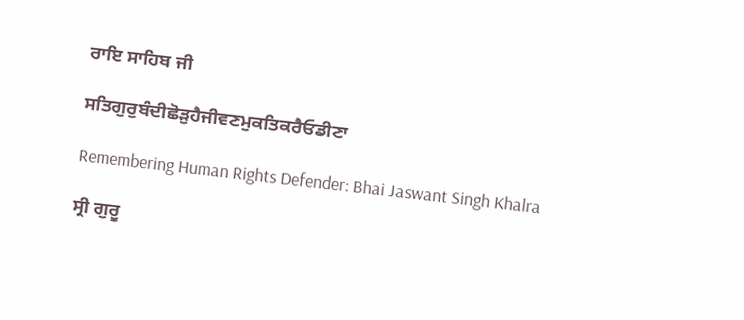ਰਾਇ ਸਾਹਿਬ ਜੀ

ਸਤਿਗੁਰੁਬੰਦੀਛੋੜੁਹੈਜੀਵਣਮੁਕਤਿਕਰੈਓਡੀਣਾ

Remembering Human Rights Defender: Bhai Jaswant Singh Khalra

ਸ੍ਰੀ ਗੁਰੂ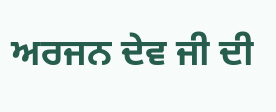ਅਰਜਨ ਦੇਵ ਜੀ ਦੀ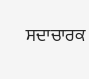ਸਦਾਚਾਰਕ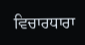ਵਿਚਾਰਧਾਰਾ